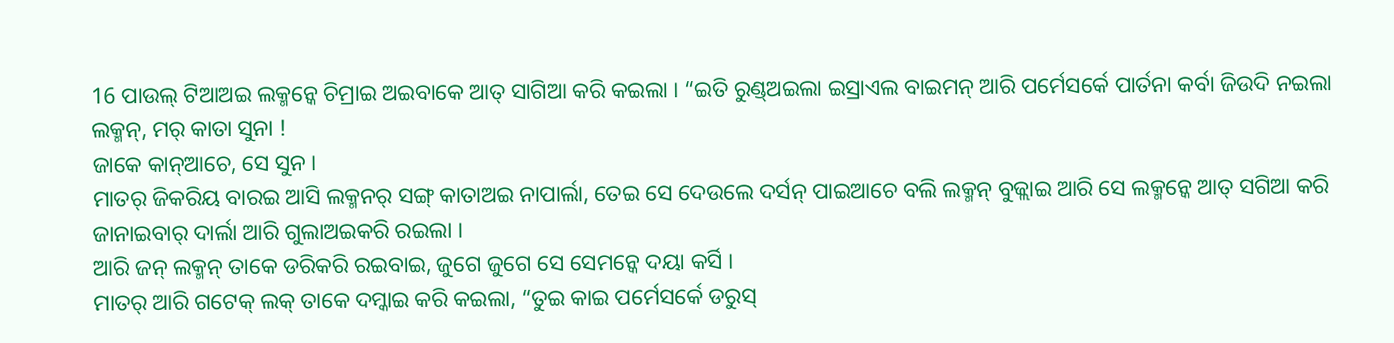16 ପାଉଲ୍ ଟିଆଅଇ ଲକ୍ମନ୍କେ ଚିମ୍ରାଇ ଅଇବାକେ ଆତ୍ ସାଗିଆ କରି କଇଲା । “ଇତି ରୁଣ୍ଡ୍ଅଇଲା ଇସ୍ରାଏଲ ବାଇମନ୍ ଆରି ପର୍ମେସର୍କେ ପାର୍ତନା କର୍ବା ଜିଉଦି ନଇଲା ଲକ୍ମନ୍, ମର୍ କାତା ସୁନା !
ଜାକେ କାନ୍ଆଚେ, ସେ ସୁନ ।
ମାତର୍ ଜିକରିୟ ବାରଇ ଆସି ଲକ୍ମନର୍ ସଙ୍ଗ୍ କାତାଅଇ ନାପାର୍ଲା, ତେଇ ସେ ଦେଉଲେ ଦର୍ସନ୍ ପାଇଆଚେ ବଲି ଲକ୍ମନ୍ ବୁଜ୍ଲାଇ ଆରି ସେ ଲକ୍ମନ୍କେ ଆତ୍ ସଗିଆ କରି ଜାନାଇବାର୍ ଦାର୍ଲା ଆରି ଗୁଲାଅଇକରି ରଇଲା ।
ଆରି ଜନ୍ ଲକ୍ମନ୍ ତାକେ ଡରିକରି ରଇବାଇ, ଜୁଗେ ଜୁଗେ ସେ ସେମନ୍କେ ଦୟା କର୍ସି ।
ମାତର୍ ଆରି ଗଟେକ୍ ଲକ୍ ତାକେ ଦମ୍କାଇ କରି କଇଲା, “ତୁଇ କାଇ ପର୍ମେସର୍କେ ଡରୁସ୍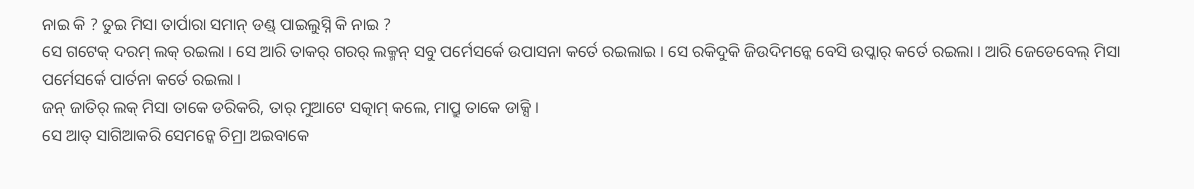ନାଇ କି ? ତୁଇ ମିସା ତାର୍ପାରା ସମାନ୍ ଡଣ୍ଡ୍ ପାଇଲୁସ୍ନି କି ନାଇ ?
ସେ ଗଟେକ୍ ଦରମ୍ ଲକ୍ ରଇଲା । ସେ ଆରି ତାକର୍ ଗରର୍ ଲକ୍ମନ୍ ସବୁ ପର୍ମେସର୍କେ ଉପାସନା କର୍ତେ ରଇଲାଇ । ସେ ରକିଦୁକି ଜିଉଦିମନ୍କେ ବେସି ଉପ୍କାର୍ କର୍ତେ ରଇଲା । ଆରି ଜେଡେବେଲ୍ ମିସା ପର୍ମେସର୍କେ ପାର୍ତନା କର୍ତେ ରଇଲା ।
ଜନ୍ ଜାତିର୍ ଲକ୍ ମିସା ତାକେ ଡରିକରି, ତାର୍ ମୁଆଟେ ସତ୍କାମ୍ କଲେ, ମାପ୍ରୁ ତାକେ ଡାକ୍ସି ।
ସେ ଆତ୍ ସାଗିଆକରି ସେମନ୍କେ ଚିମ୍ରା ଅଇବାକେ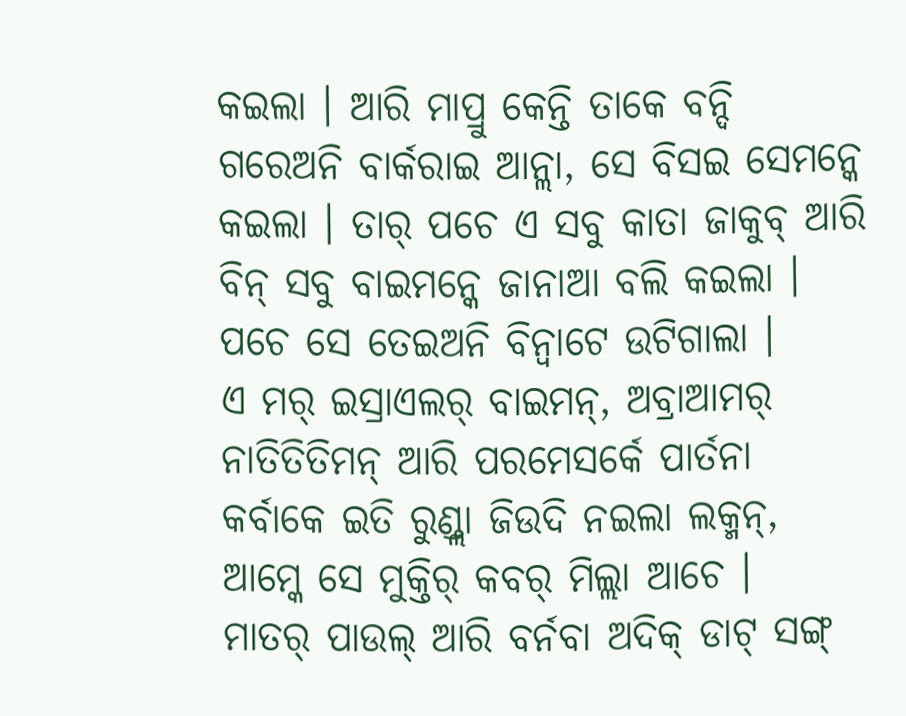କଇଲା । ଆରି ମାପ୍ରୁ କେନ୍ତି ତାକେ ବନ୍ଦି ଗରେଅନି ବାର୍କରାଇ ଆନ୍ଲା, ସେ ବିସଇ ସେମନ୍କେ କଇଲା । ତାର୍ ପଚେ ଏ ସବୁ କାତା ଜାକୁବ୍ ଆରି ବିନ୍ ସବୁ ବାଇମନ୍କେ ଜାନାଆ ବଲି କଇଲା । ପଚେ ସେ ତେଇଅନି ବିନ୍ବାଟେ ଉଟିଗାଲା ।
ଏ ମର୍ ଇସ୍ରାଏଲର୍ ବାଇମନ୍, ଅବ୍ରାଆମର୍ ନାତିତିତିମନ୍ ଆରି ପରମେସର୍କେ ପାର୍ତନା କର୍ବାକେ ଇତି ରୁଣ୍ଡ୍ଲା ଜିଉଦି ନଇଲା ଲକ୍ମନ୍, ଆମ୍କେ ସେ ମୁକ୍ତିର୍ କବର୍ ମିଲ୍ଲା ଆଚେ ।
ମାତର୍ ପାଉଲ୍ ଆରି ବର୍ନବା ଅଦିକ୍ ଡାଟ୍ ସଙ୍ଗ୍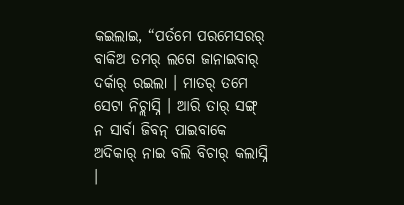କଇଲାଇ, “ପର୍ତମେ ପରମେସରର୍ ବାକିଅ ତମର୍ ଲଗେ ଜାନାଇବାର୍ ଦର୍କାର୍ ରଇଲା । ମାତର୍ ତମେ ସେଟା ନିଚ୍ଲାସ୍ନି । ଆରି ତାର୍ ସଙ୍ଗ୍ ନ ସାର୍ବା ଜିବନ୍ ପାଇବାକେ ଅଦିକାର୍ ନାଇ ବଲି ବିଚାର୍ କଲାସ୍ନି ।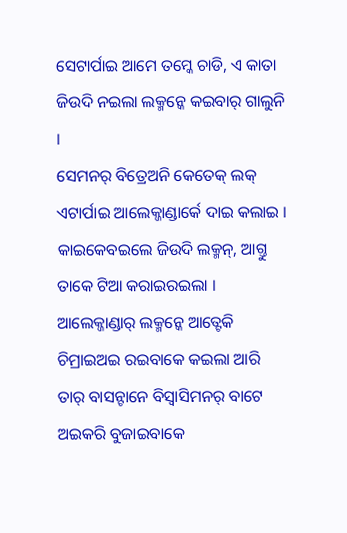ସେଟାର୍ପାଇ ଆମେ ତମ୍କେ ଚାଡି, ଏ କାତା ଜିଉଦି ନଇଲା ଲକ୍ମନ୍କେ କଇବାର୍ ଗାଲୁନି ।
ସେମନର୍ ବିତ୍ରେଅନି କେତେକ୍ ଲକ୍ ଏଟାର୍ପାଇ ଆଲେକ୍ଜାଣ୍ଡାର୍କେ ଦାଇ କଲାଇ । କାଇକେବଇଲେ ଜିଉଦି ଲକ୍ମନ୍, ଆଗ୍ତୁ ତାକେ ଟିଆ କରାଇରଇଲା । ଆଲେକ୍ଜାଣ୍ଡାର୍ ଲକ୍ମନ୍କେ ଆତ୍ଟେକି ଚିମ୍ରାଇଅଇ ରଇବାକେ କଇଲା ଆରି ତାର୍ ବାସନ୍ଟାନେ ବିସ୍ବାସିମନର୍ ବାଟେ ଅଇକରି ବୁଜାଇବାକେ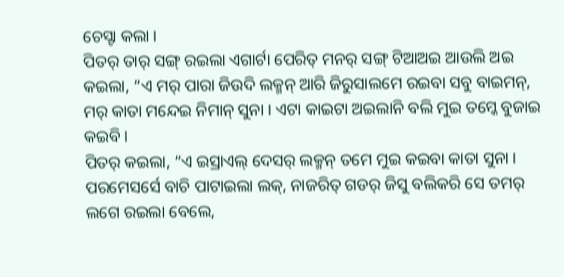ଚେସ୍ଟା କଲା ।
ପିତର୍ ତାର୍ ସଙ୍ଗ୍ ରଇଲା ଏଗାର୍ଟା ପେରିତ୍ ମନର୍ ସଙ୍ଗ୍ ଟିଆଅଇ ଆଉଲି ଅଇ କଇଲା, “ଏ ମର୍ ପାରା ଜିଉଦି ଲକ୍ମନ୍ ଆରି ଜିରୁସାଲମେ ରଇବା ସବୁ ବାଇମନ୍, ମର୍ କାତା ମନ୍ଦେଇ ନିମାନ୍ ସୁନା । ଏଟା କାଇଟା ଅଇଲାନି ବଲି ମୁଇ ତମ୍କେ ବୁଜାଇ କଇବି ।
ପିତର୍ କଇଲା, “ଏ ଇସ୍ରାଏଲ୍ ଦେସର୍ ଲକ୍ମନ୍ ତମେ ମୁଇ କଇବା କାତା ସୁନା । ପରମେସର୍ସେ ବାଚି ପାଟାଇଲା ଲକ୍, ନାଜରିତ୍ ଗଡର୍ ଜିସୁ ବଲିକରି ସେ ତମର୍ ଲଗେ ରଇଲା ବେଲେ,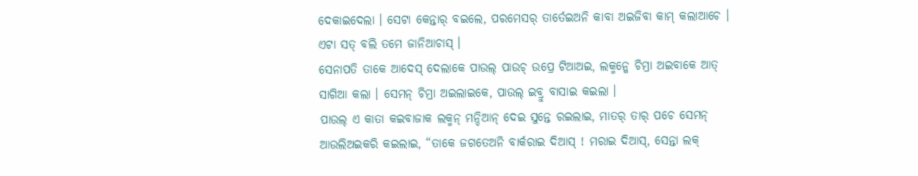ଦେକାଇଦେଲା । ସେଟା କେନ୍ତାର୍ ବଇଲେ, ପରମେସର୍ ତାର୍ତେଇଅନି କାବା ଅଇଜିବା କାମ୍ କଲାଆଚେ । ଏଟା ସତ୍ ବଲି ତମେ ଜାନିଆଚାସ୍ ।
ସେନାପତି ତାକେ ଆଦେସ୍ ଦେଲାକେ ପାଉଲ୍ ପାଉଚ୍ ଉପ୍ରେ ଟିଆଅଇ, ଲକ୍ମନ୍କେ ଚିମ୍ରା ଅଇବାକେ ଆତ୍ ସାଗିଆ କଲା । ସେମନ୍ ଚିମ୍ରା ଅଇଲାଇକେ, ପାଉଲ୍ ଇବ୍ରୁ ବାସାଇ କଇଲା ।
ପାଉଲ୍ ଏ କାତା କଇବାଜାକ ଲକ୍ମନ୍ ମନ୍ଦିଆନ୍ ଦେଇ ସୁନ୍ତେ ରଇଲାଇ, ମାତର୍ ତାର୍ ପଚେ ସେମନ୍ ଆଉଲିଅଇକରି କଇଲାଇ, “ତାକେ ଜଗତେଅନି ବାର୍କରାଇ ଦିଆସ୍ ! ମରାଇ ଦିଆସ୍, ସେନ୍ତା ଲକ୍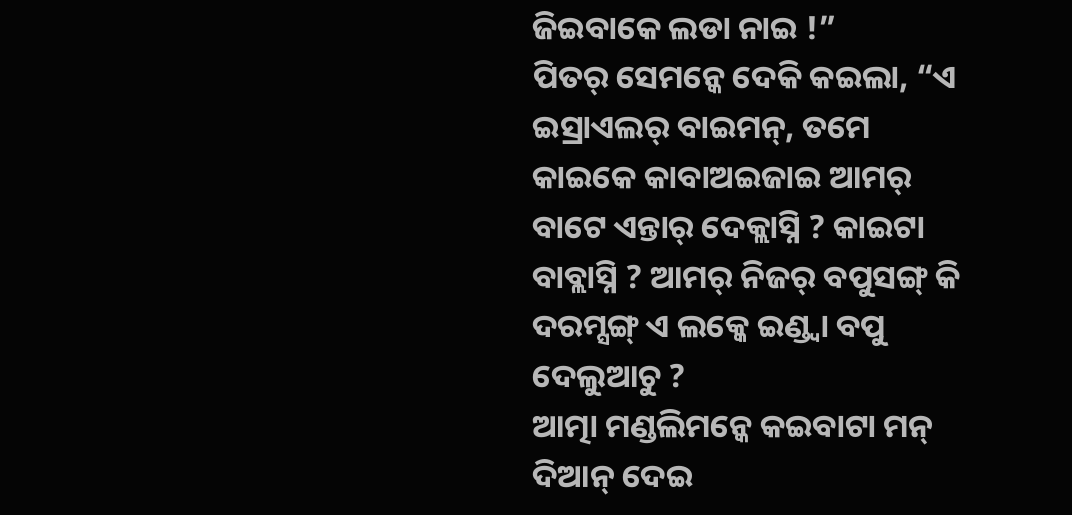ଜିଇବାକେ ଲଡା ନାଇ !”
ପିତର୍ ସେମନ୍କେ ଦେକି କଇଲା, “ଏ ଇସ୍ରାଏଲର୍ ବାଇମନ୍, ତମେ କାଇକେ କାବାଅଇଜାଇ ଆମର୍ ବାଟେ ଏନ୍ତାର୍ ଦେକ୍ଲାସ୍ନି ? କାଇଟା ବାବ୍ଲାସ୍ନି ? ଆମର୍ ନିଜର୍ ବପୁସଙ୍ଗ୍ କି ଦରମ୍ସଙ୍ଗ୍ ଏ ଲକ୍କେ ଇଣ୍ଡ୍ବା ବପୁ ଦେଲୁଆଚୁ ?
ଆତ୍ମା ମଣ୍ଡଲିମନ୍କେ କଇବାଟା ମନ୍ ଦିଆନ୍ ଦେଇ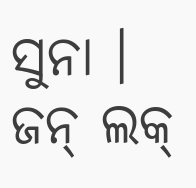ସୁନା । ଜନ୍ ଲକ୍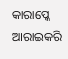କାରାପ୍କେ ଆରାଇକରି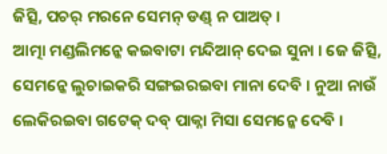ଜିତ୍ସି, ପଚର୍ ମରନେ ସେମନ୍ ଡଣ୍ଡ୍ ନ ପାଅତ୍ ।
ଆତ୍ମା ମଣ୍ଡଲିମନ୍କେ କଇବାଟା ମନ୍ଦିଆନ୍ ଦେଇ ସୁନା । ଜେ ଜିତ୍ସି, ସେମନ୍କେ ଲୁଚାଇକରି ସଙ୍ଗଇରଇବା ମାନା ଦେବି । ନୁଆ ନାଉଁ ଲେକିରଇବା ଗଟେକ୍ ଦବ୍ ପାକ୍ନା ମିସା ସେମନ୍କେ ଦେବି ।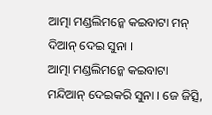ଆତ୍ମା ମଣ୍ଡଲିମନ୍କେ କଇବାଟା ମନ୍ ଦିଆନ୍ ଦେଇ ସୁନା ।
ଆତ୍ମା ମଣ୍ଡଲିମନ୍କେ କଇବାଟା ମନ୍ଦିଆନ୍ ଦେଇକରି ସୁନା । ଜେ ଜିତ୍ସି,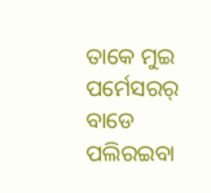ତାକେ ମୁଇ ପର୍ମେସରର୍ ବାଡେ ପଲିରଇବା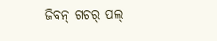ଜିବନ୍ ଗଚର୍ ପଲ୍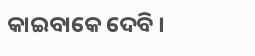କାଇବାକେ ଦେବି ।